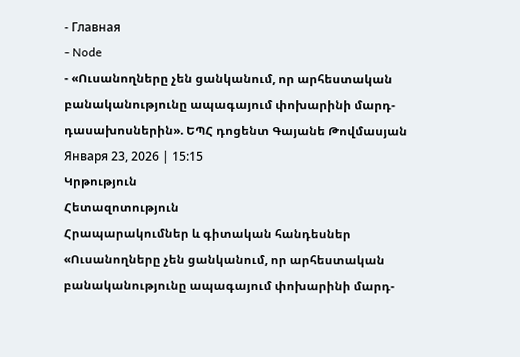- Главная
- Node
- «Ուսանողները չեն ցանկանում, որ արհեստական բանականությունը ապագայում փոխարինի մարդ-դասախոսներին». ԵՊՀ դոցենտ Գայանե Թովմասյան
Января 23, 2026 | 15:15
Կրթություն
Հետազոտություն
Հրապարակումներ և գիտական հանդեսներ
«Ուսանողները չեն ցանկանում, որ արհեստական բանականությունը ապագայում փոխարինի մարդ-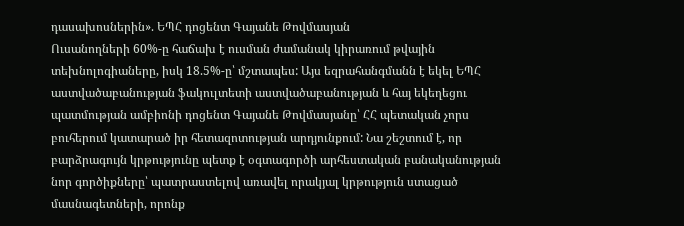դասախոսներին». ԵՊՀ դոցենտ Գայանե Թովմասյան
Ուսանողների 60%-ը հաճախ է ուսման ժամանակ կիրառում թվային տեխնոլոգիաները, իսկ 18.5%-ը՝ մշտապես: Այս եզրահանգմանն է եկել ԵՊՀ աստվածաբանության ֆակուլտետի աստվածաբանության և հայ եկեղեցու պատմության ամբիոնի դոցենտ Գայանե Թովմասյանը՝ ՀՀ պետական չորս բուհերում կատարած իր հետազոտության արդյունքում: Նա շեշտում է, որ բարձրագույն կրթությունը պետք է օգտագործի արհեստական բանականության նոր գործիքները՝ պատրաստելով առավել որակյալ կրթություն ստացած մասնագետների, որոնք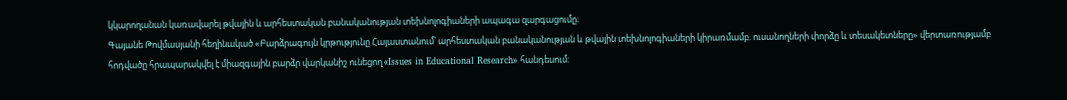կկարողանան կառավարել թվային և արհեստական բանականության տեխնոլոգիաների ապագա զարգացումը։
Գայանե Թովմասյանի հեղինակած «Բարձրագույն կրթությունը Հայաստանում՝ արհեստական բանականության և թվային տեխնոլոգիաների կիրառմամբ. ուսանողների փորձը և տեսակետները» վերտառությամբ հոդվածը հրապարակվել է միազգային բարձր վարկանիշ ունեցող «Issues in Educational Research» հանդեսում: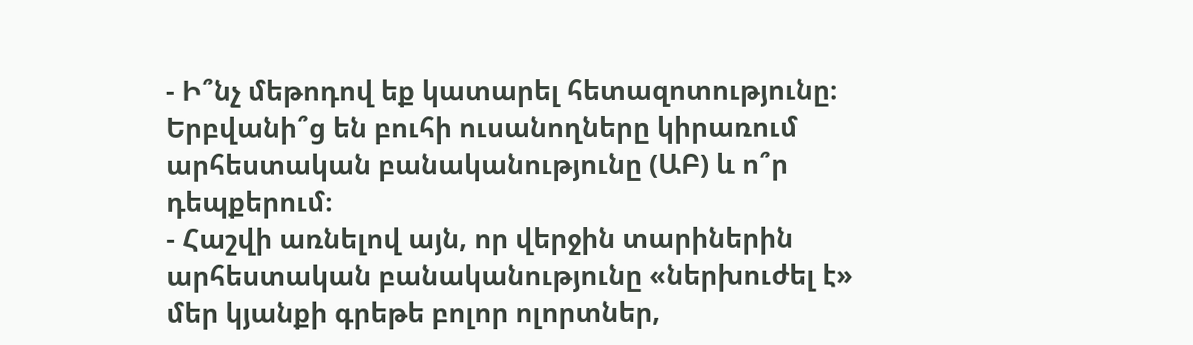- Ի՞նչ մեթոդով եք կատարել հետազոտությունը։ Երբվանի՞ց են բուհի ուսանողները կիրառում արհեստական բանականությունը (ԱԲ) և ո՞ր դեպքերում։
- Հաշվի առնելով այն, որ վերջին տարիներին արհեստական բանականությունը «ներխուժել է» մեր կյանքի գրեթե բոլոր ոլորտներ,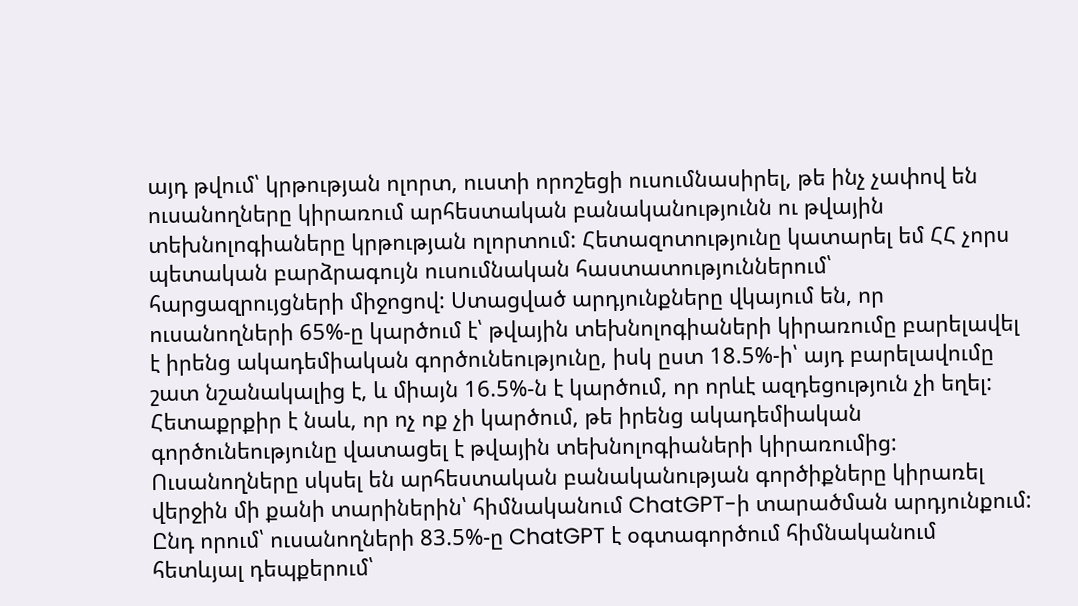այդ թվում՝ կրթության ոլորտ, ուստի որոշեցի ուսումնասիրել, թե ինչ չափով են ուսանողները կիրառում արհեստական բանականությունն ու թվային տեխնոլոգիաները կրթության ոլորտում: Հետազոտությունը կատարել եմ ՀՀ չորս պետական բարձրագույն ուսումնական հաստատություններում՝ հարցազրույցների միջոցով: Ստացված արդյունքները վկայում են, որ ուսանողների 65%-ը կարծում է՝ թվային տեխնոլոգիաների կիրառումը բարելավել է իրենց ակադեմիական գործունեությունը, իսկ ըստ 18.5%-ի՝ այդ բարելավումը շատ նշանակալից է, և միայն 16.5%-ն է կարծում, որ որևէ ազդեցություն չի եղել: Հետաքրքիր է նաև, որ ոչ ոք չի կարծում, թե իրենց ակադեմիական գործունեությունը վատացել է թվային տեխնոլոգիաների կիրառումից:
Ուսանողները սկսել են արհեստական բանականության գործիքները կիրառել վերջին մի քանի տարիներին՝ հիմնականում ChatGPT-ի տարածման արդյունքում: Ընդ որում՝ ուսանողների 83.5%-ը ChatGPT է օգտագործում հիմնականում հետևյալ դեպքերում՝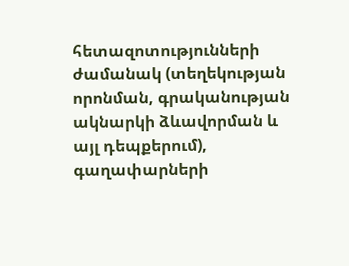հետազոտությունների ժամանակ (տեղեկության որոնման, գրականության ակնարկի ձևավորման և այլ դեպքերում), գաղափարների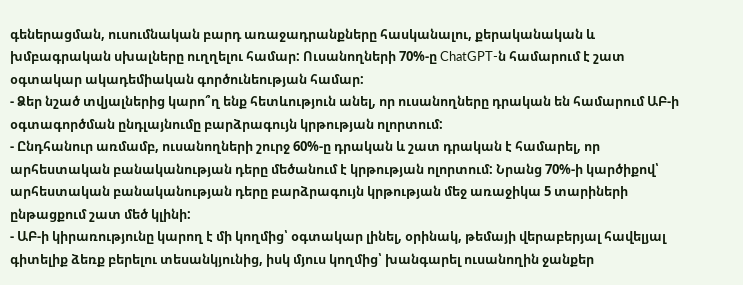գեներացման, ուսումնական բարդ առաջադրանքները հասկանալու, քերականական և խմբագրական սխալները ուղղելու համար: Ուսանողների 70%-ը ChatGPT-ն համարում է շատ օգտակար ակադեմիական գործունեության համար:
- Ձեր նշած տվյալներից կարո՞ղ ենք հետևություն անել, որ ուսանողները դրական են համարում ԱԲ-ի օգտագործման ընդլայնումը բարձրագույն կրթության ոլորտում:
- Ընդհանուր առմամբ, ուսանողների շուրջ 60%-ը դրական և շատ դրական է համարել, որ արհեստական բանականության դերը մեծանում է կրթության ոլորտում: Նրանց 70%-ի կարծիքով՝ արհեստական բանականության դերը բարձրագույն կրթության մեջ առաջիկա 5 տարիների ընթացքում շատ մեծ կլինի:
- ԱԲ-ի կիրառությունը կարող է մի կողմից՝ օգտակար լինել, օրինակ, թեմայի վերաբերյալ հավելյալ գիտելիք ձեռք բերելու տեսանկյունից, իսկ մյուս կողմից՝ խանգարել ուսանողին ջանքեր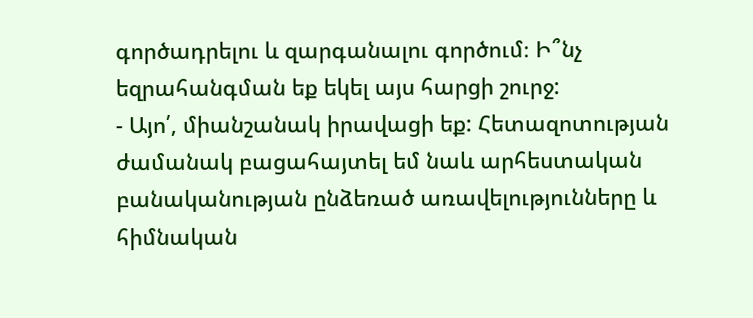գործադրելու և զարգանալու գործում։ Ի՞նչ եզրահանգման եք եկել այս հարցի շուրջ:
- Այո՛, միանշանակ իրավացի եք: Հետազոտության ժամանակ բացահայտել եմ նաև արհեստական բանականության ընձեռած առավելությունները և հիմնական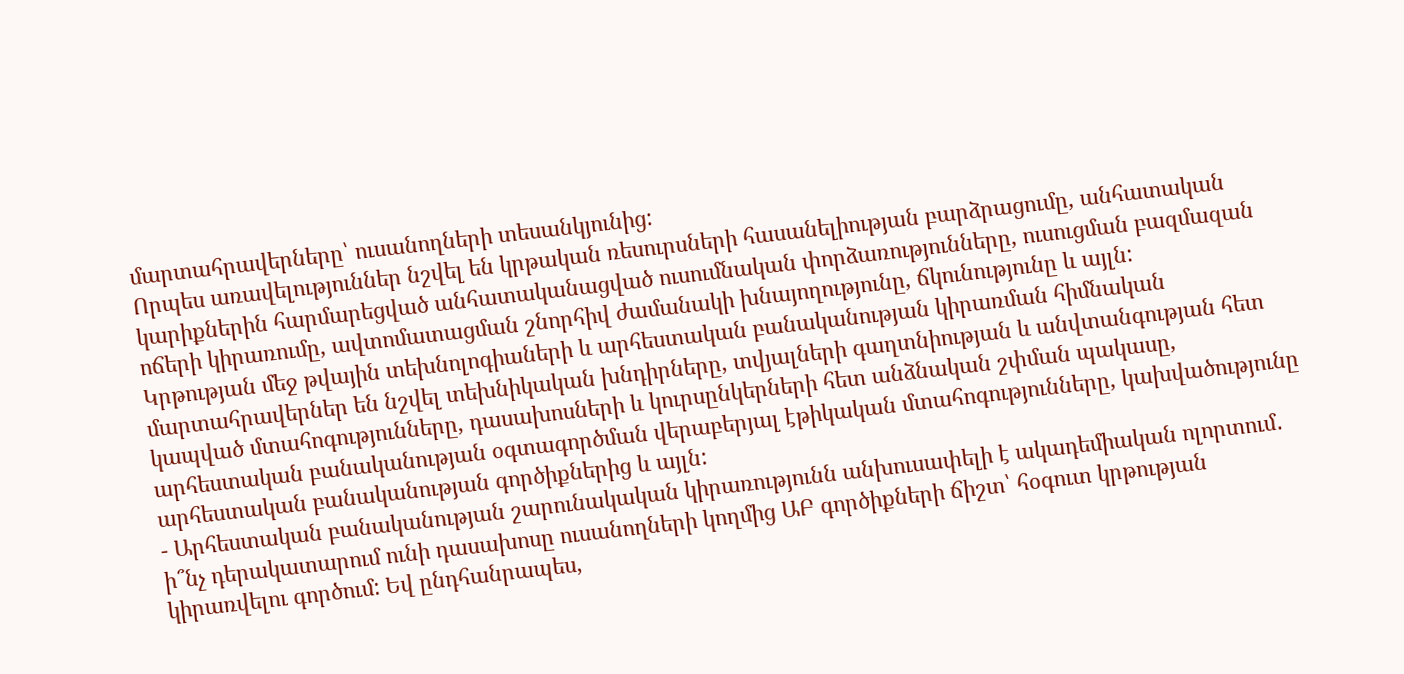մարտահրավերները՝ ուսանողների տեսանկյունից:
Որպես առավելություններ նշվել են կրթական ռեսուրսների հասանելիության բարձրացումը, անհատական կարիքներին հարմարեցված անհատականացված ուսումնական փորձառությունները, ուսուցման բազմազան ոճերի կիրառումը, ավտոմատացման շնորհիվ ժամանակի խնայողությունը, ճկունությունը և այլն:
Կրթության մեջ թվային տեխնոլոգիաների և արհեստական բանականության կիրառման հիմնական մարտահրավերներ են նշվել տեխնիկական խնդիրները, տվյալների գաղտնիության և անվտանգության հետ կապված մտահոգությունները, դասախոսների և կուրսընկերների հետ անձնական շփման պակասը, արհեստական բանականության օգտագործման վերաբերյալ էթիկական մտահոգությունները, կախվածությունը արհեստական բանականության գործիքներից և այլն:
- Արհեստական բանականության շարունակական կիրառությունն անխուսափելի է ակադեմիական ոլորտում․ ի՞նչ դերակատարում ունի դասախոսը ուսանողների կողմից ԱԲ գործիքների ճիշտ՝ հօգուտ կրթության կիրառվելու գործում: Եվ ընդհանրապես,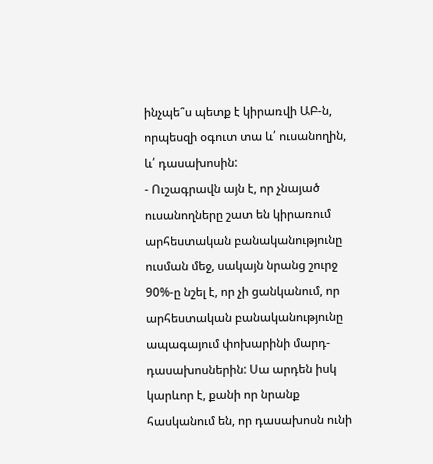ինչպե՞ս պետք է կիրառվի ԱԲ-ն, որպեսզի օգուտ տա և՛ ուսանողին, և՛ դասախոսին:
- Ուշագրավն այն է, որ չնայած ուսանողները շատ են կիրառում արհեստական բանականությունը ուսման մեջ, սակայն նրանց շուրջ 90%-ը նշել է, որ չի ցանկանում, որ արհեստական բանականությունը ապագայում փոխարինի մարդ-դասախոսներին: Սա արդեն իսկ կարևոր է, քանի որ նրանք հասկանում են, որ դասախոսն ունի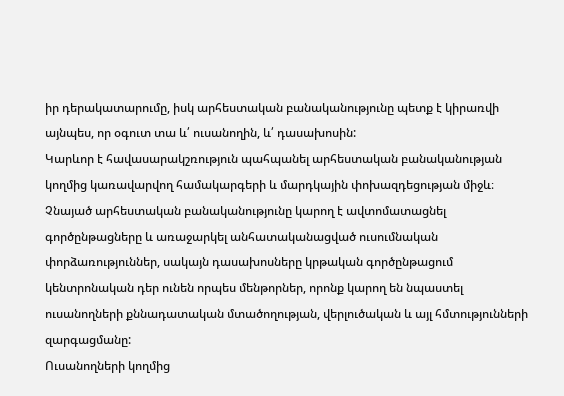իր դերակատարումը, իսկ արհեստական բանականությունը պետք է կիրառվի այնպես, որ օգուտ տա և՛ ուսանողին, և՛ դասախոսին:
Կարևոր է հավասարակշռություն պահպանել արհեստական բանականության կողմից կառավարվող համակարգերի և մարդկային փոխազդեցության միջև։ Չնայած արհեստական բանականությունը կարող է ավտոմատացնել գործընթացները և առաջարկել անհատականացված ուսումնական փորձառություններ, սակայն դասախոսները կրթական գործընթացում կենտրոնական դեր ունեն որպես մենթորներ, որոնք կարող են նպաստել ուսանողների քննադատական մտածողության, վերլուծական և այլ հմտությունների զարգացմանը:
Ուսանողների կողմից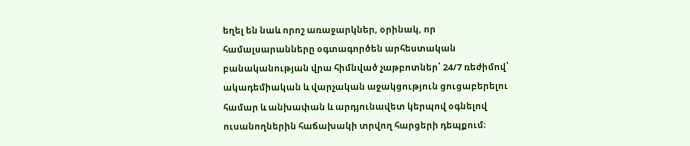եղել են նաև որոշ առաջարկներ, օրինակ, որ համալսարանները օգտագործեն արհեստական բանականության վրա հիմնված չաթբոտներ՝ 24/7 ռեժիմով՝ ակադեմիական և վարչական աջակցություն ցուցաբերելու համար և անխափան և արդյունավետ կերպով օգնելով ուսանողներին հաճախակի տրվող հարցերի դեպքում։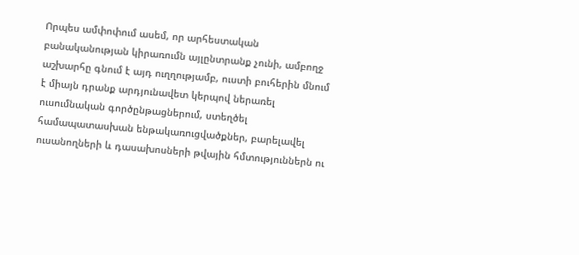Որպես ամփոփում ասեմ, որ արհեստական բանականության կիրառումն այլընտրանք չունի, ամբողջ աշխարհը գնում է այդ ուղղությամբ, ուստի բուհերին մնում է միայն դրանք արդյունավետ կերպով ներառել ուսումնական գործընթացներում, ստեղծել համապատասխան ենթակառուցվածքներ, բարելավել ուսանողների և դասախոսների թվային հմտություններն ու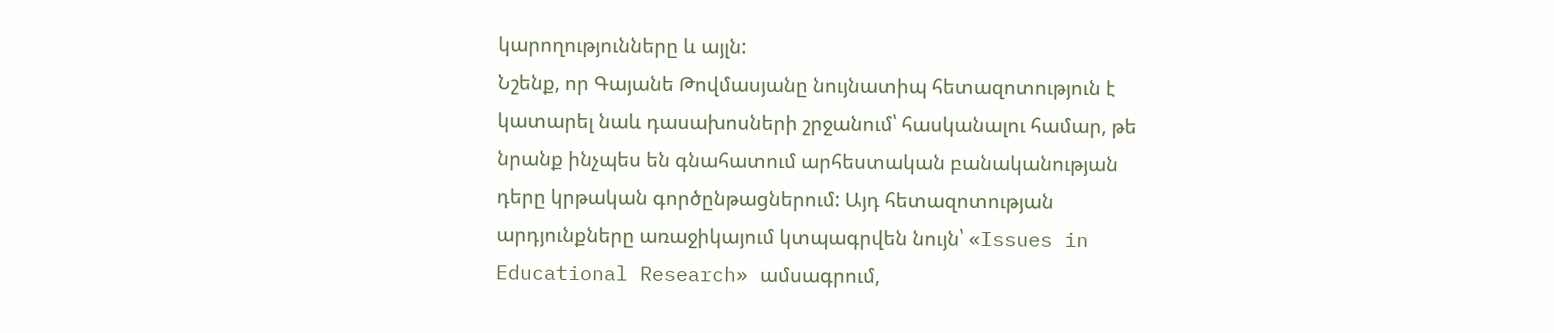կարողությունները և այլն:
Նշենք, որ Գայանե Թովմասյանը նույնատիպ հետազոտություն է կատարել նաև դասախոսների շրջանում՝ հասկանալու համար, թե նրանք ինչպես են գնահատում արհեստական բանականության դերը կրթական գործընթացներում: Այդ հետազոտության արդյունքները առաջիկայում կտպագրվեն նույն՝ «Issues in Educational Research» ամսագրում,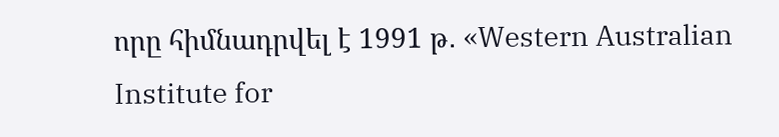որը հիմնադրվել է 1991 թ․ «Western Australian Institute for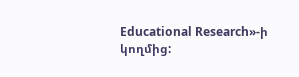Educational Research»-ի կողմից: